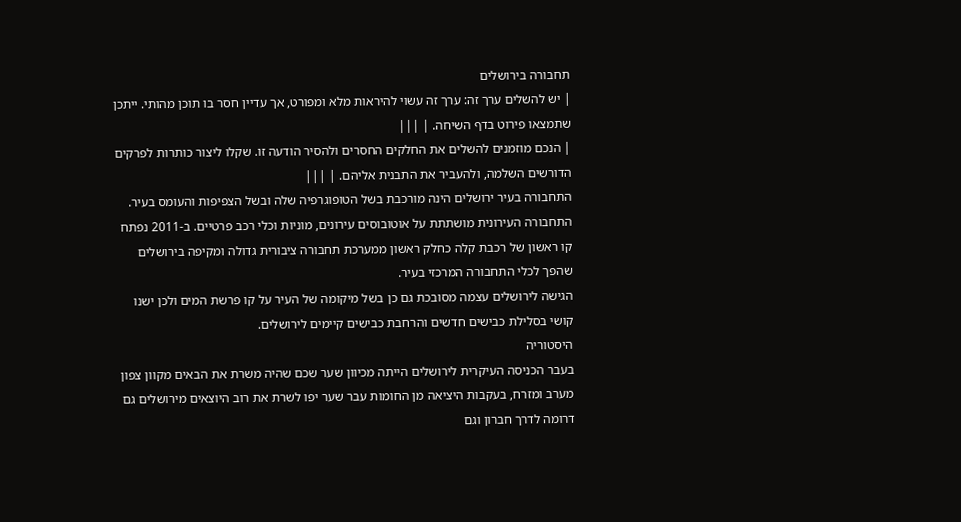תחבורה בירושלים
| יש להשלים ערך זה: ערך זה עשוי להיראות מלא ומפורט, אך עדיין חסר בו תוכן מהותי. ייתכן שתמצאו פירוט בדף השיחה. | |||
| הנכם מוזמנים להשלים את החלקים החסרים ולהסיר הודעה זו. שקלו ליצור כותרות לפרקים הדורשים השלמה, ולהעביר את התבנית אליהם. | |||
התחבורה בעיר ירושלים הינה מורכבת בשל הטופוגרפיה שלה ובשל הצפיפות והעומס בעיר. התחבורה העירונית מושתתת על אוטובוסים עירונים, מוניות וכלי רכב פרטיים. ב-2011 נפתח קו ראשון של רכבת קלה כחלק ראשון ממערכת תחבורה ציבורית גדולה ומקיפה בירושלים שהפך לכלי התחבורה המרכזי בעיר.
הגישה לירושלים עצמה מסובכת גם כן בשל מיקומה של העיר על קו פרשת המים ולכן ישנו קושי בסלילת כבישים חדשים והרחבת כבישים קיימים לירושלים.
היסטוריה
בעבר הכניסה העיקרית לירושלים הייתה מכיוון שער שכם שהיה משרת את הבאים מקוון צפון מערב ומזרח, בעקבות היציאה מן החומות עבר שער יפו לשרת את רוב היוצאים מירושלים גם דרומה לדרך חברון וגם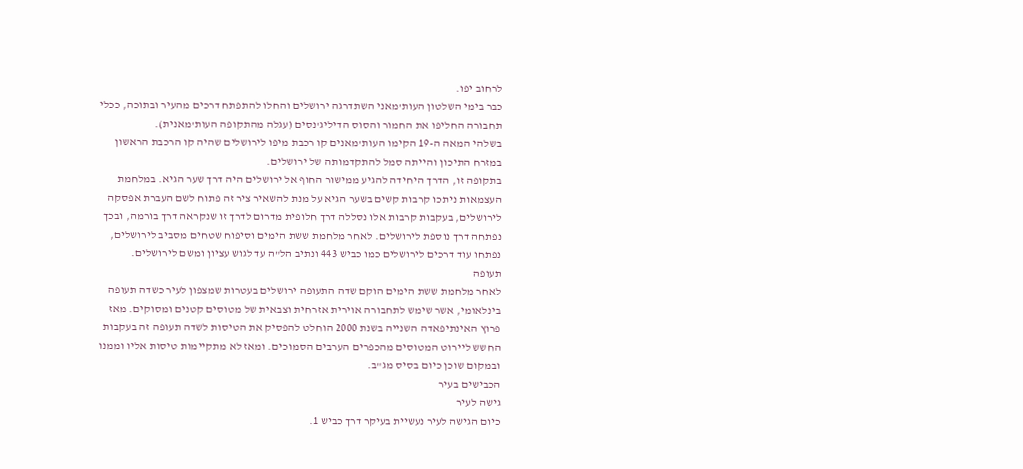לרחוב יפו.
כבר בימי השלטון העות'מאני השתדרגה ירושלים והחלו להתפתח דרכים מהעיר ובתוכה, ככלי תחבורה החליפו את החמור והסוס הדיליג'נסים (עגלה מהתקופה העות'מאנית).
בשלהי המאה ה-19 הקימו העות'מאנים קו רכבת מיפו לירושלים שהיה קו הרכבת הראשון במזרח התיכון והייתה סמל להתקדמותה של ירושלים.
בתקופה זו, הדרך היחידה להגיע ממישור החוף אל ירושלים היה דרך שער הגיא. במלחמת העצמאות ניתכו קרבות קשים בשער הגיא על מנת להשאיר ציר זה פתוח לשם העברת אפסקה לירושלים, בעקבות קרבות אלו נסללה דרך חלופית מדרום לדרך זו שנקראה דרך בורמה, ובכך נפתחה דרך נוספת לירושלים. לאחר מלחמת ששת הימים וסיפוח שטחים מסביב לירושלים, נפתחו עוד דרכים לירושלים כמו כביש 443 ונתיב הל"ה עד לגוש עציון ומשם לירושלים.
תעופה
לאחר מלחמת ששת הימים הוקם שדה התעופה ירושלים בעטרות שמצפון לעיר כשדה תעופה בינלאומי, אשר שימש לתחבורה אוירית אזרחית וצבאית של מטוסים קטנים ומסוקים. מאז פרוץ האינתיפאדה השנייה בשנת 2000 הוחלט להפסיק את הטיסות לשדה תעופה זה בעקבות החשש ליירוט המטוסים מהכפרים הערבים הסמוכים. ומאז לא מתקיימות טיסות אליו וממנו ובמקום שוכן כיום בסיס מג"ב.
הכבישים בעיר
גישה לעיר
כיום הגישה לעיר נעשיית בעיקר דרך כביש 1.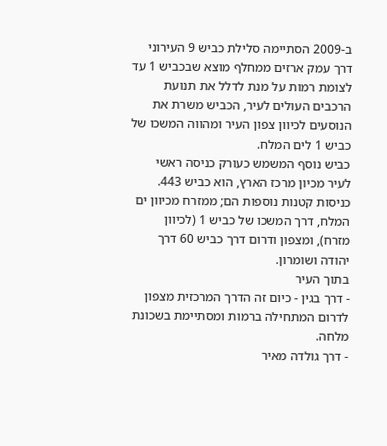ב-2009 הסתיימה סלילת כביש 9 העירוני דרך עמק ארזים ממחלף מוצא שבכביש 1 עד לצומת רמות על מנת לדלל את תנועת הרכבים העולים לעיר, הכביש משרת את הנוסעים לכיוון צפון העיר ומהווה המשכו של כביש 1 לים המלח.
כביש נוסף המשמש כעורק כניסה ראשי לעיר מכיון מרכז הארץ, הוא כביש 443.
כניסות קטנות נוספות הם; ממזרח מכיוון ים המלח, דרך המשכו של כביש 1 (לכיוון מזרח), ומצפון ודרום דרך כביש 60 דרך יהודה ושומרון.
בתוך העיר
- דרך בגין - כיום זה הדרך המרכזית מצפון לדרום המתחילה ברמות ומסתיימת בשכונת מלחה.
- דרך גולדה מאיר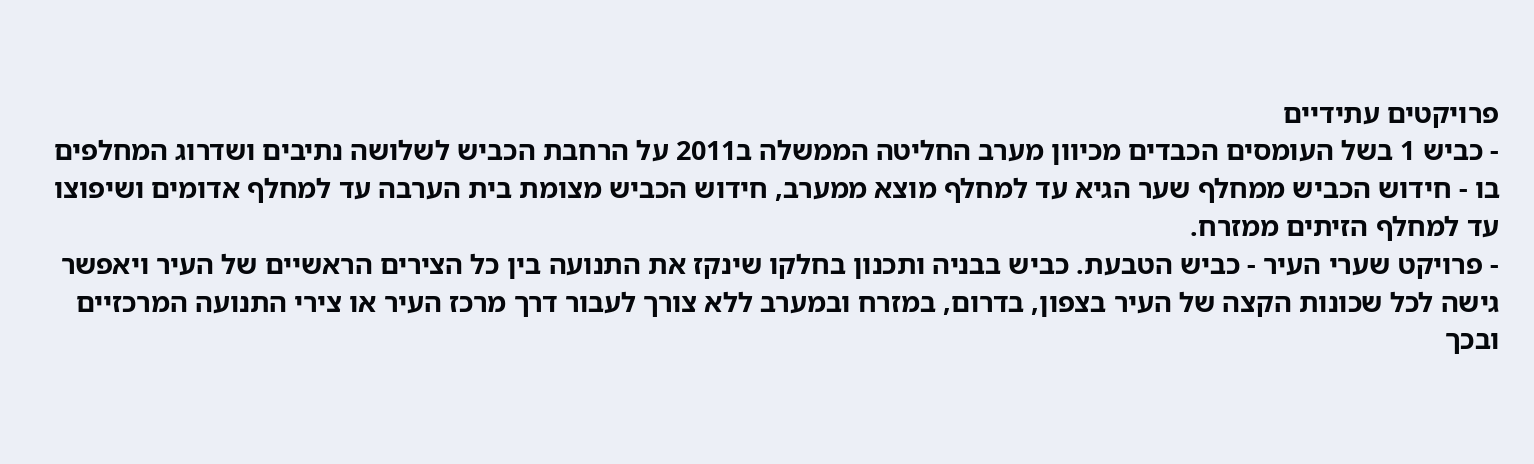פרויקטים עתידיים
- כביש 1 בשל העומסים הכבדים מכיוון מערב החליטה הממשלה ב2011 על הרחבת הכביש לשלושה נתיבים ושדרוג המחלפים בו - חידוש הכביש ממחלף שער הגיא עד למחלף מוצא ממערב, חידוש הכביש מצומת בית הערבה עד למחלף אדומים ושיפוצו עד למחלף הזיתים ממזרח.
- פרויקט שערי העיר - כביש הטבעת. כביש בבניה ותכנון בחלקו שינקז את התנועה בין כל הצירים הראשיים של העיר ויאפשר גישה לכל שכונות הקצה של העיר בצפון, בדרום, במזרח ובמערב ללא צורך לעבור דרך מרכז העיר או צירי התנועה המרכזיים ובכך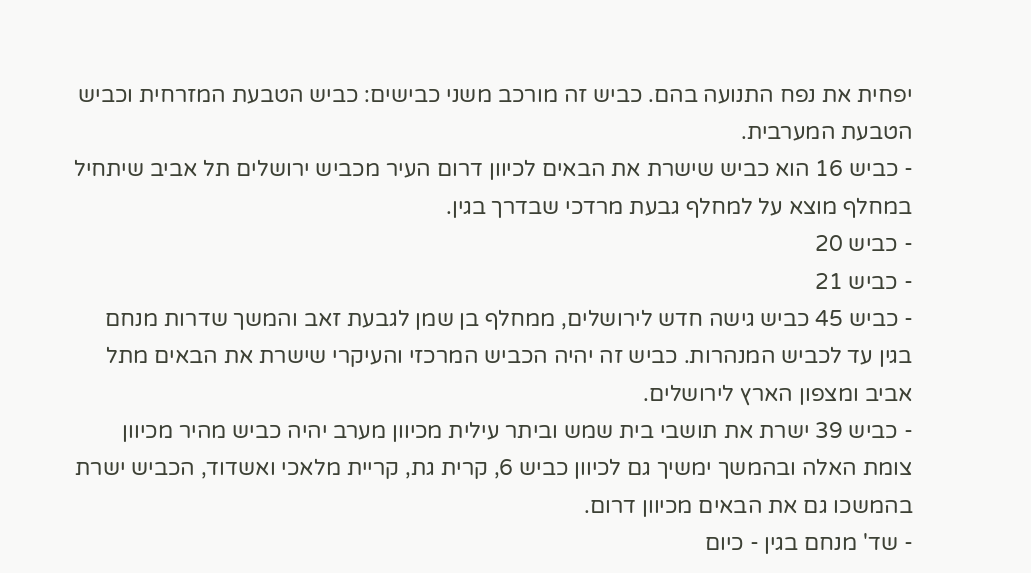יפחית את נפח התנועה בהם. כביש זה מורכב משני כבישים: כביש הטבעת המזרחית וכביש הטבעת המערבית.
- כביש 16 הוא כביש שישרת את הבאים לכיוון דרום העיר מכביש ירושלים תל אביב שיתחיל במחלף מוצא על למחלף גבעת מרדכי שבדרך בגין.
- כביש 20
- כביש 21
- כביש 45 כביש גישה חדש לירושלים, ממחלף בן שמן לגבעת זאב והמשך שדרות מנחם בגין עד לכביש המנהרות. כביש זה יהיה הכביש המרכזי והעיקרי שישרת את הבאים מתל אביב ומצפון הארץ לירושלים.
- כביש 39 ישרת את תושבי בית שמש וביתר עילית מכיוון מערב יהיה כביש מהיר מכיוון צומת האלה ובהמשך ימשיך גם לכיוון כביש 6, קרית גת, קריית מלאכי ואשדוד, הכביש ישרת בהמשכו גם את הבאים מכיוון דרום.
- שד' מנחם בגין - כיום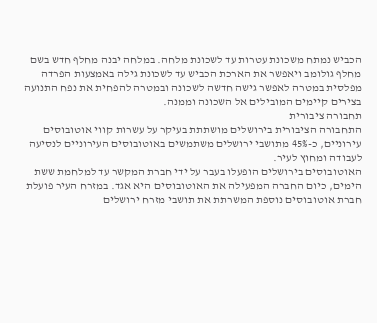הכביש נמתח משכונת עטרות עד לשכונת מלחה. במלחה יבנה מחלף חדש בשם מחלף גולומב ויאפשר את הארכת הכביש עד לשכונת גילה באמצעות הפרדה מפלסית במטרה לאפשר גישה חדשה לשכונה ובמטרה להפחית את נפח התנועה בצירים קיימים המובילים אל השכונה וממנה.
תחבורה ציבורית
התחבורה הציבורית בירושלים מושתתת בעיקר על עשרות קווי אוטובוסים עירוניים, כ-45% מתושבי ירושלים משתמשים באוטובוסים העירוניים לנסיעה לעבודה ומחוץ לעיר.
האוטובוסים בירושלים הופעלו בעבר על ידי חברת המקשר עד למלחמת ששת הימים, כיום החברה המפעילה את האוטובוסים היא אגד. במזרח העיר פועלת חברת אוטובוסים נוספת המשרתת את תושבי מזרח ירושלים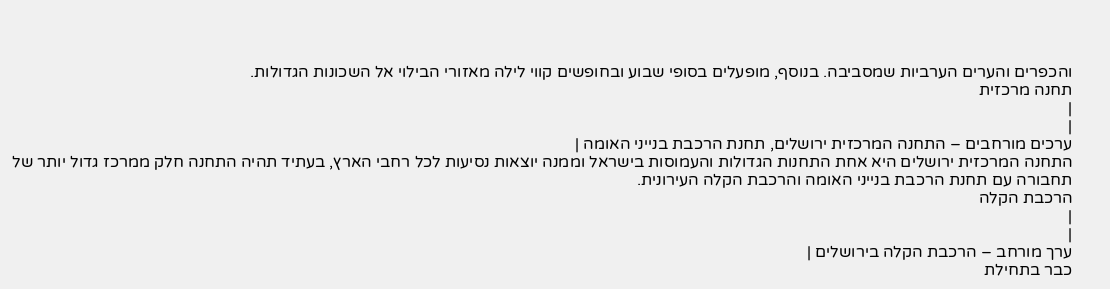והכפרים והערים הערביות שמסביבה. בנוסף, מופעלים בסופי שבוע ובחופשים קווי לילה מאזורי הבילוי אל השכונות הגדולות.
תחנה מרכזית
|
|
ערכים מורחבים – התחנה המרכזית ירושלים, תחנת הרכבת בנייני האומה |
התחנה המרכזית ירושלים היא אחת התחנות הגדולות והעמוסות בישראל וממנה יוצאות נסיעות לכל רחבי הארץ, בעתיד תהיה התחנה חלק ממרכז גדול יותר של תחבורה עם תחנת הרכבת בנייני האומה והרכבת הקלה העירונית.
הרכבת הקלה
|
|
ערך מורחב – הרכבת הקלה בירושלים |
כבר בתחילת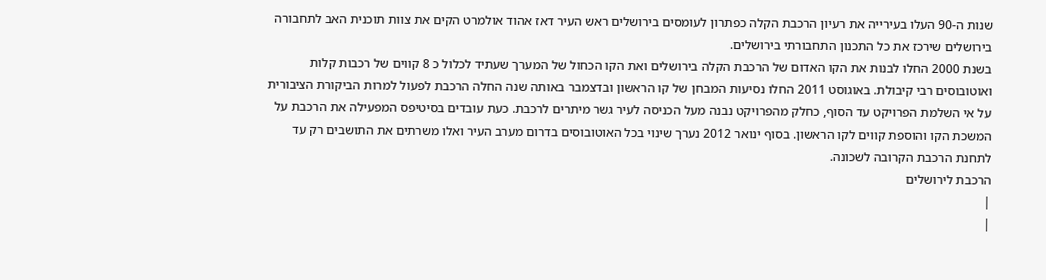שנות ה-90 העלו בעירייה את רעיון הרכבת הקלה כפתרון לעומסים בירושלים ראש העיר דאז אהוד אולמרט הקים את צוות תוכנית האב לתחבורה בירושלים שירכז את כל התכנון התחבורתי בירושלים.
בשנת 2000 החלו לבנות את הקו האדום של הרכבת הקלה בירושלים ואת הקו הכחול של המערך שעתיד לכלול כ 8 קווים של רכבות קלות ואוטובוסים רבי קיבולת. באוגוסט 2011 החלו נסיעות המבחן של קו הראשון ובדצמבר באותה שנה החלה הרכבת לפעול למרות הביקורת הציבורית על אי השלמת הפרויקט עד הסוף, כחלק מהפרויקט נבנה מעל הכניסה לעיר גשר מיתרים לרכבת. כעת עובדים בסיטיפס המפעילה את הרכבת על המשכת הקו והוספת קווים לקו הראשון. בסוף ינואר 2012 נערך שינוי בכל האוטובוסים בדרום מערב העיר ואלו משרתים את התושבים רק עד לתחנת הרכבת הקרובה לשכונה.
הרכבת לירושלים
|
|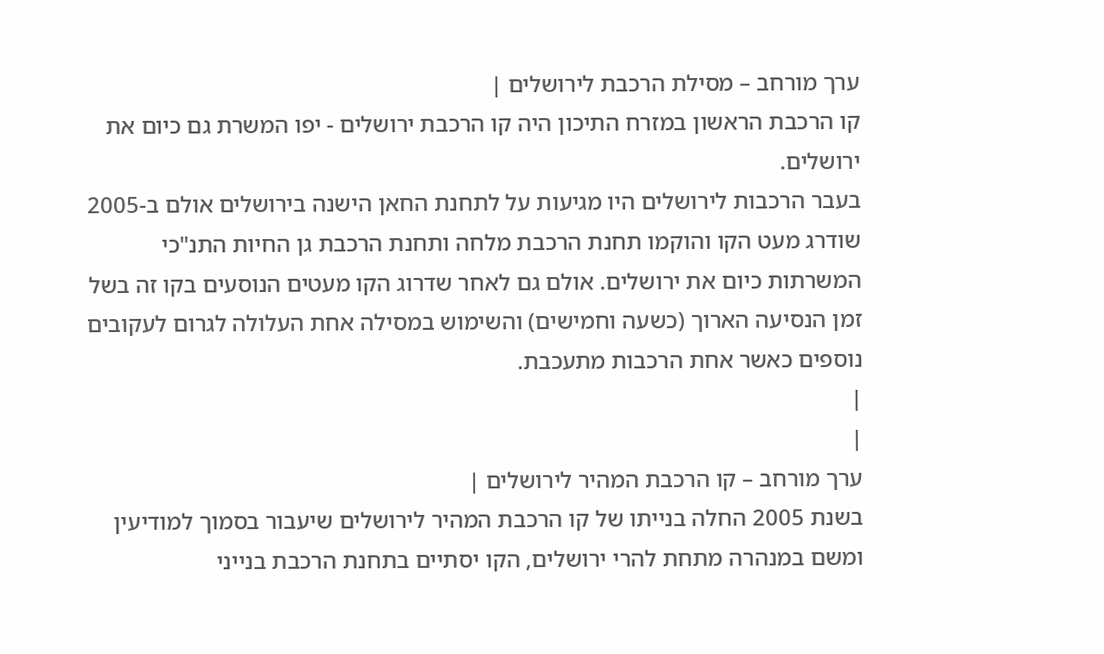ערך מורחב – מסילת הרכבת לירושלים |
קו הרכבת הראשון במזרח התיכון היה קו הרכבת ירושלים - יפו המשרת גם כיום את ירושלים.
בעבר הרכבות לירושלים היו מגיעות על לתחנת החאן הישנה בירושלים אולם ב-2005 שודרג מעט הקו והוקמו תחנת הרכבת מלחה ותחנת הרכבת גן החיות התנ"כי המשרתות כיום את ירושלים. אולם גם לאחר שדרוג הקו מעטים הנוסעים בקו זה בשל זמן הנסיעה הארוך (כשעה וחמישים) והשימוש במסילה אחת העלולה לגרום לעקובים נוספים כאשר אחת הרכבות מתעכבת.
|
|
ערך מורחב – קו הרכבת המהיר לירושלים |
בשנת 2005 החלה בנייתו של קו הרכבת המהיר לירושלים שיעבור בסמוך למודיעין ומשם במנהרה מתחת להרי ירושלים, הקו יסתיים בתחנת הרכבת בנייני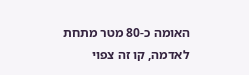האומה כ-80 מטר מתחת לאדמה, קו זה צפוי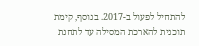להתחיל לפעול ב-2017. בנוסף, קימת תוכנית להארכת המסילה עד לתחנת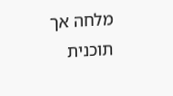מלחה אך תוכנית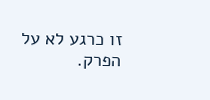זו כרגע לא על הפרק.